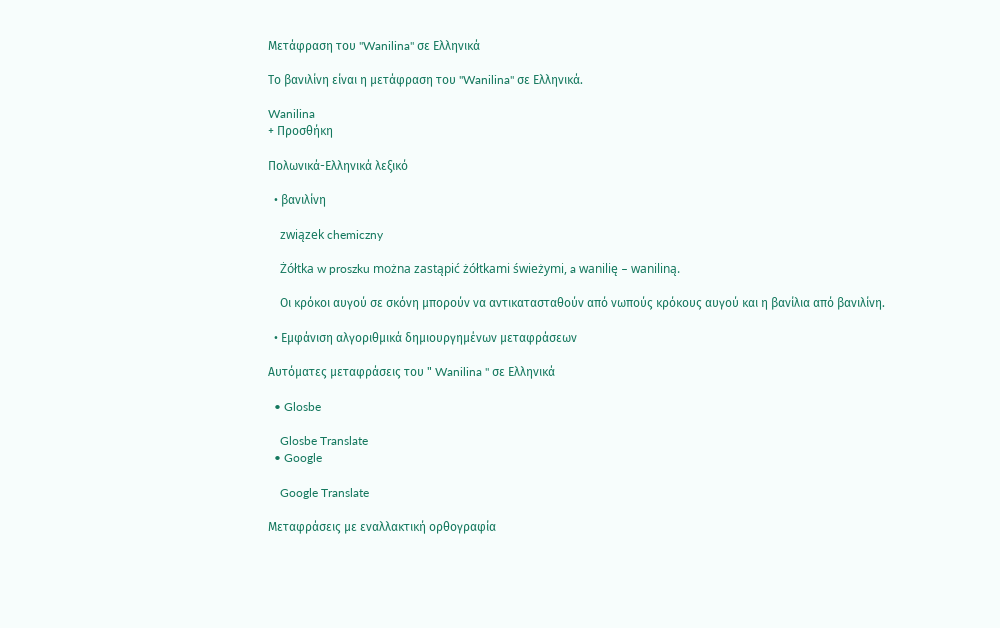Μετάφραση του "Wanilina" σε Ελληνικά

Το βανιλίνη είναι η μετάφραση του "Wanilina" σε Ελληνικά.

Wanilina
+ Προσθήκη

Πολωνικά-Ελληνικά λεξικό

  • βανιλίνη

    związek chemiczny

    Żółtka w proszku można zastąpić żółtkami świeżymi, a wanilię – waniliną.

    Οι κρόκοι αυγού σε σκόνη μπορούν να αντικατασταθούν από νωπούς κρόκους αυγού και η βανίλια από βανιλίνη.

  • Εμφάνιση αλγοριθμικά δημιουργημένων μεταφράσεων

Αυτόματες μεταφράσεις του " Wanilina " σε Ελληνικά

  • Glosbe

    Glosbe Translate
  • Google

    Google Translate

Μεταφράσεις με εναλλακτική ορθογραφία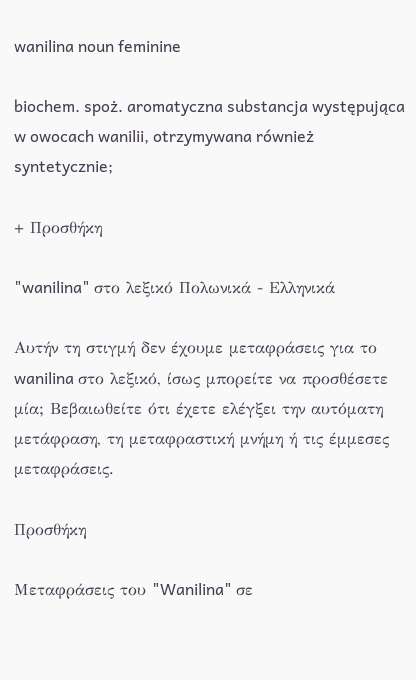wanilina noun feminine

biochem. spoż. aromatyczna substancja występująca w owocach wanilii, otrzymywana również syntetycznie;

+ Προσθήκη

"wanilina" στο λεξικό Πολωνικά - Ελληνικά

Αυτήν τη στιγμή δεν έχουμε μεταφράσεις για το wanilina στο λεξικό, ίσως μπορείτε να προσθέσετε μία; Βεβαιωθείτε ότι έχετε ελέγξει την αυτόματη μετάφραση, τη μεταφραστική μνήμη ή τις έμμεσες μεταφράσεις.

Προσθήκη

Μεταφράσεις του "Wanilina" σε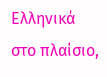Ελληνικά στο πλαίσιο,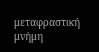μεταφραστική μνήμη